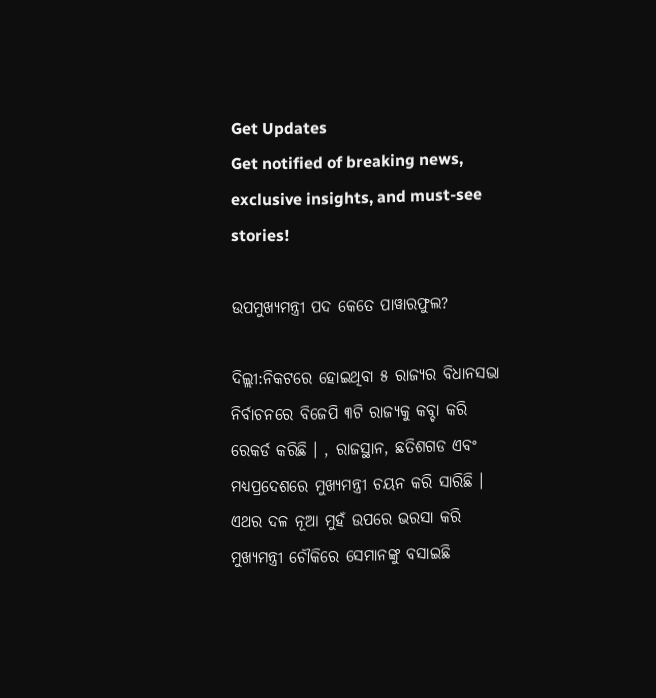Get Updates
Get notified of breaking news, exclusive insights, and must-see stories!

ଉପମୁଖ୍ୟମନ୍ତ୍ରୀ ପଦ କେତେ ପାୱାରଫୁଲ?

ଦିଲ୍ଲୀ:ନିକଟରେ ହୋଇଥିବା ୫ ରାଜ୍ୟର ବିଧାନସଭା ନିର୍ବାଚନରେ ବିଜେପି ୩ଟି ରାଜ୍ୟକୁ କବ୍ଚା କରି ରେକର୍ଡ କରିଛି । , ରାଜସ୍ଥାନ, ଛତିଶଗଡ ଏବଂ ମଧ୍ୟପ୍ରଦେଶରେ ମୁଖ୍ୟମନ୍ତ୍ରୀ ଚୟନ କରି ସାରିଛି । ଏଥର ଦଳ ନୂଆ ମୁହଁ ଉପରେ ଭରସା କରି ମୁଖ୍ୟମନ୍ତ୍ରୀ ଚୌକିରେ ସେମାନଙ୍କୁ ବସାଇଛି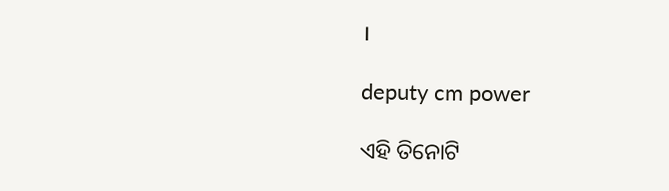।

deputy cm power

ଏହି ତିନୋଟି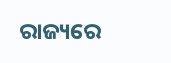ରାଜ୍ୟରେ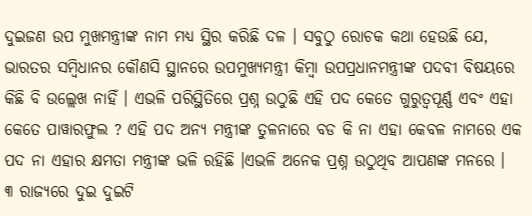ଦୁଇଜଣ ଉପ ମୁଖମନ୍ତ୍ରୀଙ୍କ ନାମ ମଧ୍ୟ ସ୍ଥିର କରିଛି ଦଳ । ସବୁଠୁ ରୋଚକ କଥା ହେଉଛି ଯେ, ଭାରତର ସମ୍ବିଧାନର କୌଣସି ସ୍ଥାନରେ ଉପମୁଖ୍ୟମନ୍ତ୍ରୀ କିମ୍ବା ଉପପ୍ରଧାନମନ୍ତ୍ରୀଙ୍କ ପଦବୀ ବିଷୟରେ କିଛି ବି ଉଲ୍ଲେଖ ନାହିଁ । ଏଭଳି ପରିସ୍ଥିତିରେ ପ୍ରଶ୍ନ ଉଠୁଛି ଏହି ପଦ କେତେ ଗୁରୁତ୍ୱପୂର୍ଣ୍ଣ ଏବଂ ଏହା କେତେ ପାୱାରଫୁଲ ? ଏହି ପଦ ଅନ୍ୟ ମନ୍ତ୍ରୀଙ୍କ ତୁଳନାରେ ବଡ କି ନା ଏହା କେବଳ ନାମରେ ଏକ ପଦ ନା ଏହାର କ୍ଷମତା ମନ୍ତ୍ରୀଙ୍କ ଭଳି ରହିଛି ।ଏଭଳି ଅନେକ ପ୍ରଶ୍ନ ଉଠୁଥିବ ଆପଣଙ୍କ ମନରେ ।
୩ ରାଜ୍ୟରେ ଦୁଇ ଦୁଇଟି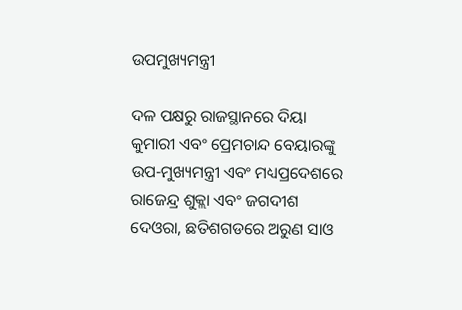ଉପମୁଖ୍ୟମନ୍ତ୍ରୀ

ଦଳ ପକ୍ଷରୁ ରାଜସ୍ଥାନରେ ଦିୟା କୁମାରୀ ଏବଂ ପ୍ରେମଚାନ୍ଦ ବେୟାରଙ୍କୁ ଉପ-ମୁଖ୍ୟମନ୍ତ୍ରୀ ଏବଂ ମଧ୍ୟପ୍ରଦେଶରେ ରାଜେନ୍ଦ୍ର ଶୁକ୍ଲା ଏବଂ ଜଗଦୀଶ ଦେଓରା, ଛତିଶଗଡରେ ଅରୁଣ ସାଓ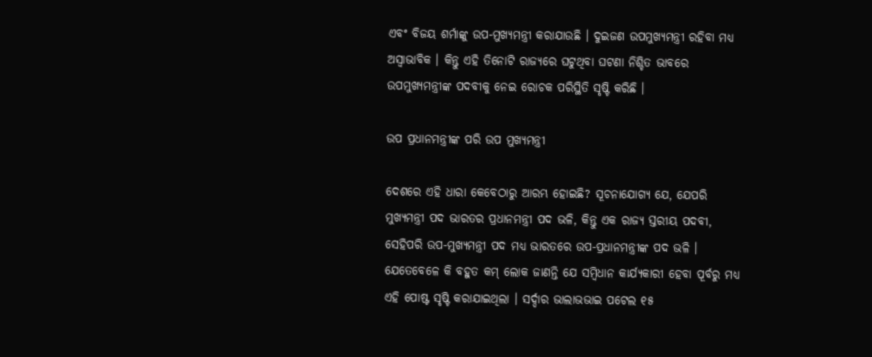ଏବଂ ବିଜୟ ଶର୍ମାଙ୍କୁ ଉପ-ମୁଖ୍ୟମନ୍ତ୍ରୀ କରାଯାଉଛି । ଦୁଇଜଣ ଉପମୁଖ୍ୟମନ୍ତ୍ରୀ ରହିବା ମଧ୍ୟ ଅସ୍ୱାଭାବିକ । କିନ୍ତୁ ଏହି ତିନୋଟି ରାଜ୍ୟରେ ଘଟୁଥିବା ଘଟଣା ନିଶ୍ଚିତ ଭାବରେ ଉପମୁଖ୍ୟମନ୍ତ୍ରୀଙ୍କ ପଦବୀକୁ ନେଇ ରୋଚକ ପରିସ୍ଥିତି ସୃଷ୍ଟି କରିଛି ।

ଉପ ପ୍ରଧାନମନ୍ତ୍ରୀଙ୍କ ପରି ଉପ ମୁଖ୍ୟମନ୍ତ୍ରୀ

ଦେଶରେ ଏହି ଧାରା କେବେଠାରୁ ଆରମ୍ଭ ହୋଇଛି? ସୂଚନାଯୋଗ୍ୟ ଯେ, ଯେପରି ମୁଖ୍ୟମନ୍ତ୍ରୀ ପଦ ଭାରତର ପ୍ରଧାନମନ୍ତ୍ରୀ ପଦ ଭଳି, କିନ୍ତୁ ଏକ ରାଜ୍ୟ ସ୍ତରୀୟ ପଦବୀ, ସେହିପରି ଉପ-ମୁଖ୍ୟମନ୍ତ୍ରୀ ପଦ ମଧ୍ୟ ଭାରତରେ ଉପ-ପ୍ରଧାନମନ୍ତ୍ରୀଙ୍କ ପଦ ଭଳି । ଯେତେବେଳେ କି ବହୁତ କମ୍ ଲୋକ ଜାଣନ୍ତି ଯେ ସମ୍ବିଧାନ କାର୍ଯ୍ୟକାରୀ ହେବା ପୂର୍ବରୁ ମଧ୍ୟ ଏହି ପୋଷ୍ଟ ସୃଷ୍ଟି କରାଯାଇଥିଲା । ସର୍ଦ୍ଦାର ଭାଲାଭଭାଇ ପଟେଲ ୧୫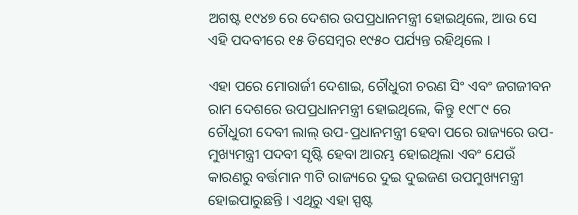ଅଗଷ୍ଟ ୧୯୪୭ ରେ ଦେଶର ଉପପ୍ରଧାନମନ୍ତ୍ରୀ ହୋଇଥିଲେ, ଆଉ ସେ ଏହି ପଦବୀରେ ୧୫ ଡିସେମ୍ବର ୧୯୫୦ ପର୍ଯ୍ୟନ୍ତ ରହିଥିଲେ ।

ଏହା ପରେ ମୋରାର୍ଜୀ ଦେଶାଇ, ଚୌଧୁରୀ ଚରଣ ସିଂ ଏବଂ ଜଗଜୀବନ ରାମ ଦେଶରେ ଉପପ୍ରଧାନମନ୍ତ୍ରୀ ହୋଇଥିଲେ, କିନ୍ତୁ ୧୯୮୯ ରେ ଚୌଧୁରୀ ଦେବୀ ଲାଲ୍ ଉପ-ପ୍ରଧାନମନ୍ତ୍ରୀ ହେବା ପରେ ରାଜ୍ୟରେ ଉପ-ମୁଖ୍ୟମନ୍ତ୍ରୀ ପଦବୀ ସୃଷ୍ଟି ହେବା ଆରମ୍ଭ ହୋଇଥିଲା ଏବଂ ଯେଉଁ କାରଣରୁ ବର୍ତ୍ତମାନ ୩ଟି ରାଜ୍ୟରେ ଦୁଇ ଦୁଇଜଣ ଉପମୁଖ୍ୟମନ୍ତ୍ରୀ ହୋଇପାରୁଛନ୍ତି । ଏଥିରୁ ଏହା ସ୍ପଷ୍ଟ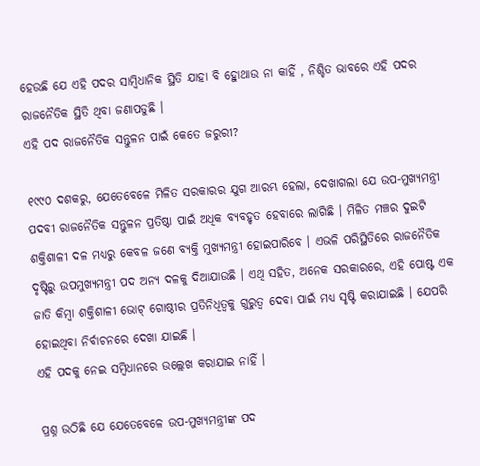ହେଉଛି ଯେ ଏହି ପଦର ସାମ୍ବିଧାନିକ ସ୍ଥିତି ଯାହା ବି ହୋୁଥାଉ ନା କାହିଁ , ନିଶ୍ଚିତ ଭାବରେ ଏହି ପଦର ରାଜନୈତିକ ସ୍ଥିତି ଥିବା ଜଣାପଡୁଛି ।
ଏହି ପଦ ରାଜନୈତିକ ସନ୍ତୁଳନ ପାଇଁ କେତେ ଜରୁରୀ?

୧୯୯୦ ଦଶକରୁ, ଯେତେବେଳେ ମିଳିତ ସରକାରର ଯୁଗ ଆରମ୍ଭ ହେଲା, ଦେଖାଗଲା ଯେ ଉପ-ମୁଖ୍ୟମନ୍ତ୍ରୀ ପଦବୀ ରାଜନୈତିକ ସନ୍ତୁଳନ ପ୍ରତିଷ୍ଠା ପାଇଁ ଅଧିକ ବ୍ୟବହୃତ ହେବାରେ ଲାଗିଛି । ମିଳିତ ମଞ୍ଚର ଦୁଇଟି ଶକ୍ତିଶାଳୀ ଦଳ ମଧ୍ୟରୁ କେବଳ ଜଣେ ବ୍ୟକ୍ତି ମୁଖ୍ୟମନ୍ତ୍ରୀ ହୋଇପାରିବେ । ଏଭଳି ପରିସ୍ଥିତିରେ ରାଜନୈତିକ ଦୃଷ୍ଟିରୁ ଉପମୁଖ୍ୟମନ୍ତ୍ରୀ ପଦ ଅନ୍ୟ ଦଳକୁ ଦିଆଯାଉଛି । ଏଥି ସହିତ, ଅନେକ ସରକାରରେ, ଏହି ପୋଷ୍ଟ ଏକ ଜାତି କିମ୍ବା ଶକ୍ତିଶାଳୀ ଭୋଟ୍ ଗୋଷ୍ଠୀର ପ୍ରତିନିଧିତ୍ୱକୁ ଗୁରୁତ୍ୱ ଦେବା ପାଇଁ ମଧ୍ୟ ସୃଷ୍ଟି କରାଯାଇଛି । ଯେପରି ହୋଇଥିବା ନିର୍ବାଚନରେ ଦେଖା ଯାଇଛି ।
ଏହି ପଦକୁ ନେଇ ସମ୍ବିଧାନରେ ଉଲ୍ଲେଖ କରାଯାଇ ନାହିଁ ।

ପ୍ରଶ୍ନ ଉଠିଛି ଯେ ଯେତେବେଳେ ଉପ-ମୁଖ୍ୟମନ୍ତ୍ରୀଙ୍କ ପଦ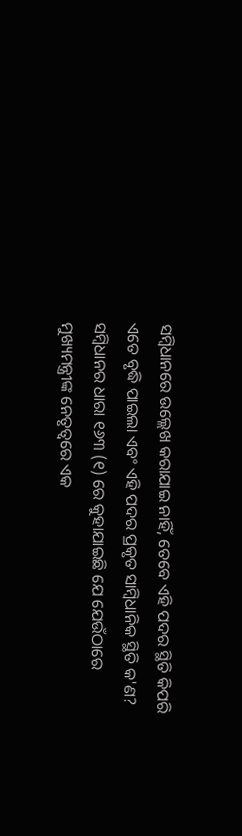ସମ୍ବିଧାନରେ ଉଲ୍ଲେଖ କରାଯାଇ ନାହିଁ, ତେବେ ଏହି ପଦର ସ୍ଥିତି କିପରି ଏତେ ବୃଦ୍ଧି ପାଇଲା ଏବଂ ଏହି ପଦର ପ୍ରକୃତ ସାମ୍ବିଧାନିକ ସ୍ଥିତି କ'ଣ? ସମ୍ବିଧାନର ଧାରା ୧୬୩ (୧) ରେ କୁହାଯାଇଛି ଯେ ଯେଉଁଠାରେ ମୁଖ୍ୟମନ୍ତ୍ରୀଙ୍କ ନେତୃତ୍ୱରେ ଏକ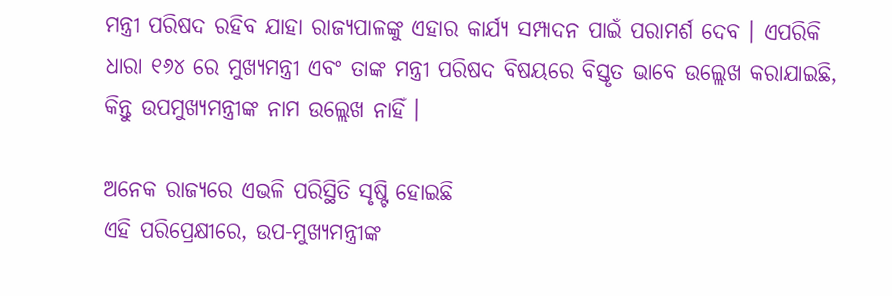ମନ୍ତ୍ରୀ ପରିଷଦ ରହିବ ଯାହା ରାଜ୍ୟପାଳଙ୍କୁ ଏହାର କାର୍ଯ୍ୟ ସମ୍ପାଦନ ପାଇଁ ପରାମର୍ଶ ଦେବ । ଏପରିକି ଧାରା ୧୬୪ ରେ ମୁଖ୍ୟମନ୍ତ୍ରୀ ଏବଂ ତାଙ୍କ ମନ୍ତ୍ରୀ ପରିଷଦ ବିଷୟରେ ବିସ୍ତୃତ ଭାବେ ଉଲ୍ଲେଖ କରାଯାଇଛି, କିନ୍ତୁ ଉପମୁଖ୍ୟମନ୍ତ୍ରୀଙ୍କ ନାମ ଉଲ୍ଲେଖ ନାହିଁ ।

ଅନେକ ରାଜ୍ୟରେ ଏଭଳି ପରିସ୍ଥିତି ସୃଷ୍ଟି ହୋଇଛି
ଏହି ପରିପ୍ରେକ୍ଷୀରେ, ଉପ-ମୁଖ୍ୟମନ୍ତ୍ରୀଙ୍କ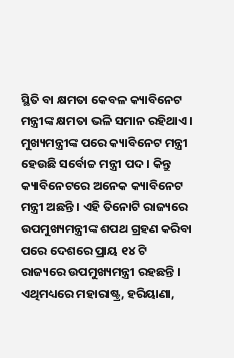ସ୍ଥିତି ବା କ୍ଷମତା କେବଳ କ୍ୟାବିନେଟ ମନ୍ତ୍ରୀଙ୍କ କ୍ଷମତା ଭଳି ସମାନ ରହିଥାଏ । ମୁଖ୍ୟମନ୍ତ୍ରୀଙ୍କ ପରେ କ୍ୟାବିନେଟ ମନ୍ତ୍ରୀ ହେଉଛି ସର୍ବୋଚ୍ଚ ମନ୍ତ୍ରୀ ପଦ । କିନ୍ତୁ କ୍ୟାବିନେଟରେ ଅନେକ କ୍ୟାବିନେଟ ମନ୍ତ୍ରୀ ଅଛନ୍ତି । ଏହି ତିନୋଟି ରାଜ୍ୟରେ ଉପମୁଖ୍ୟମନ୍ତ୍ରୀଙ୍କ ଶପଥ ଗ୍ରହଣ କରିବା ପରେ ଦେଶରେ ପ୍ରାୟ ୧୪ ଟି ରାଜ୍ୟରେ ଉପମୁଖ୍ୟମନ୍ତ୍ରୀ ରହଛନ୍ତି । ଏଥିମଧ୍ୟରେ ମହାରାଷ୍ଟ୍ର, ହରିୟାଣା,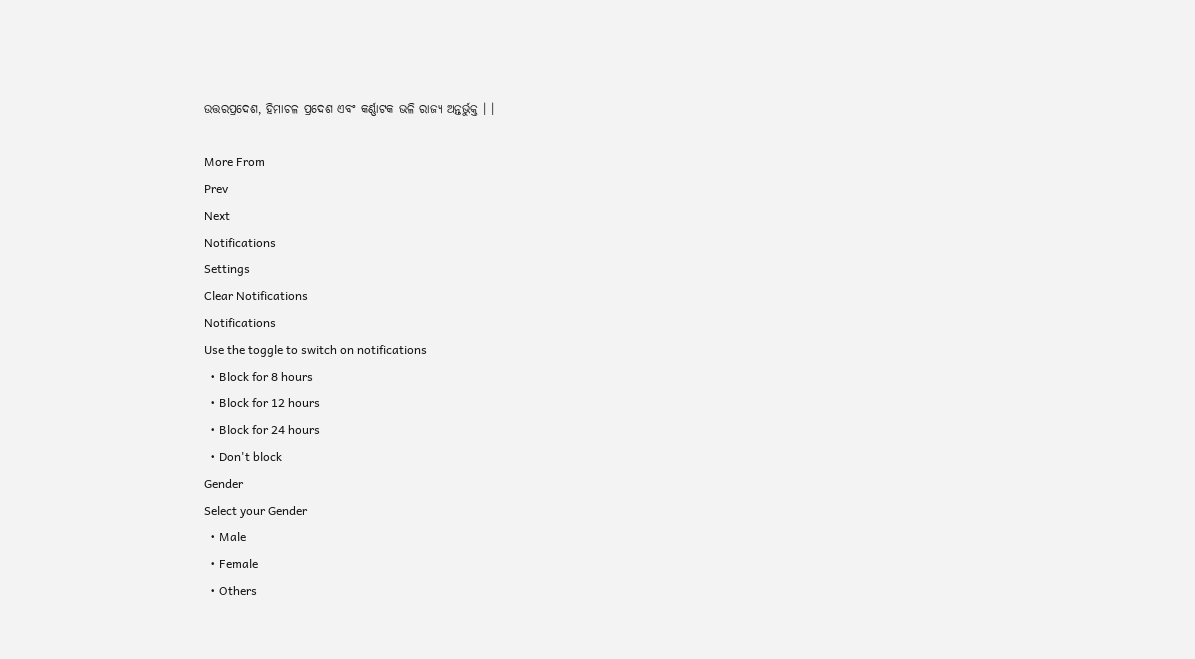ଉତ୍ତରପ୍ରଦେଶ, ହିମାଚଳ ପ୍ରଦେଶ ଏବଂ କର୍ଣ୍ଣାଟକ ଭଳି ରାଜ୍ୟ ଅନ୍ତର୍ଭୁକ୍ତ । ।

More From
Prev
Next
Notifications
Settings
Clear Notifications
Notifications
Use the toggle to switch on notifications
  • Block for 8 hours
  • Block for 12 hours
  • Block for 24 hours
  • Don't block
Gender
Select your Gender
  • Male
  • Female
  • Others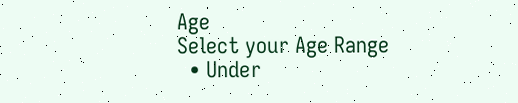Age
Select your Age Range
  • Under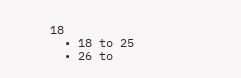18
  • 18 to 25
  • 26 to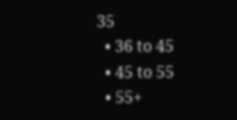35
  • 36 to 45
  • 45 to 55
  • 55+